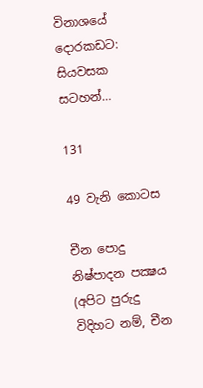විනාශයේ දොරකඩට: සියවසක සටහන්…

131

49 වැනි කොටස

චීන පොදු නිෂ්පාදන පක්‍ෂය (අපිට පුරුදු විදිහට නම්, චීන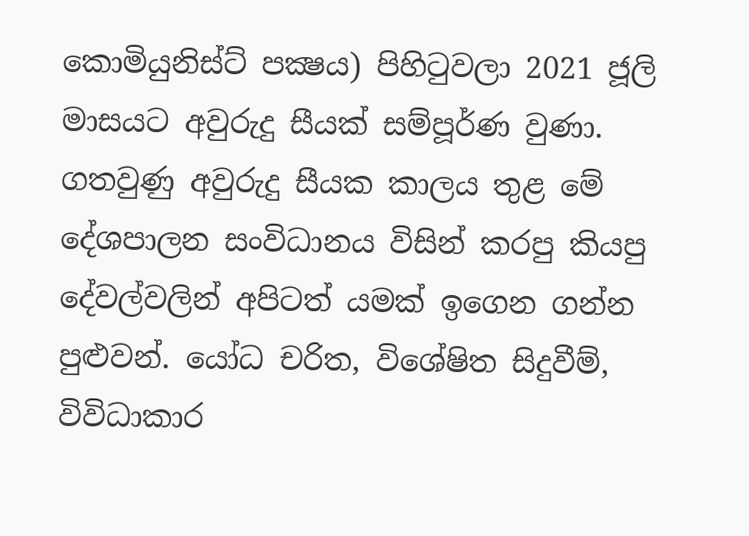කොමියුනිස්ට් පක්‍ෂය) පිහිටුවලා 2021 ජූලි මාසයට අවුරුදු සීයක් සම්පූර්ණ වුණා. ගතවුණු අවුරුදු සීයක කාලය තුළ මේ දේශපාලන සංවිධානය විසින් කරපු කියපු දේවල්වලින් අපිටත් යමක් ඉගෙන ගන්න පුළුවන්. යෝධ චරිත, විශේෂිත සිදුවීම්, විවිධාකාර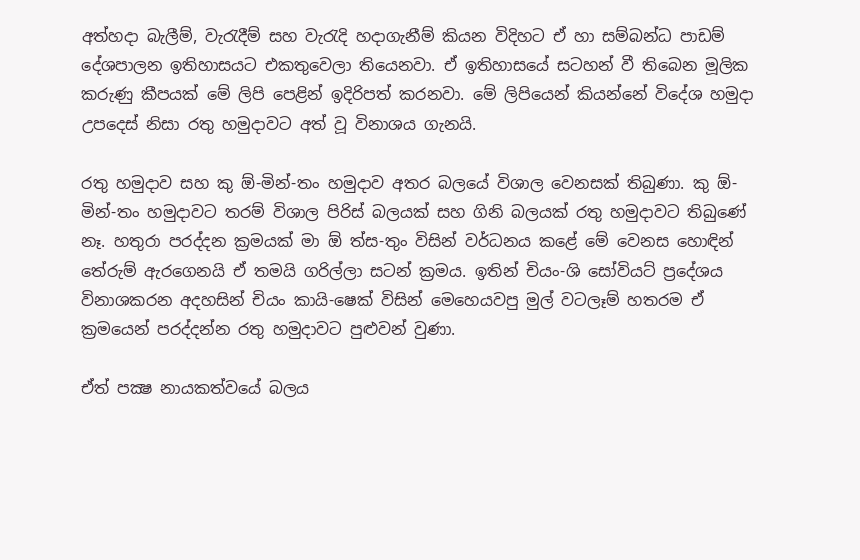අත්හදා බැලීම්, වැරැදීම් සහ වැරැදි හදාගැනීම් කියන විදිහට ඒ හා සම්බන්ධ පාඩම් දේශපාලන ඉතිහාසයට එකතුවෙලා තියෙනවා. ඒ ඉතිහාසයේ සටහන් වී තිබෙන මූලික කරුණු කීපයක් මේ ලිපි පෙළින් ඉදිරිපත් කරනවා. මේ ලිපියෙන් කියන්නේ විදේශ හමුදා උපදෙස් නිසා රතු හමුදාවට අත් වූ විනාශය ගැනයි.

රතු හමුදාව සහ කු ඕ-මින්-තං හමුදාව අතර බලයේ විශාල වෙනසක් තිබුණා. කු ඕ-මින්-තං හමුදාවට තරම් විශාල පිරිස් බලයක් සහ ගිනි බලයක් රතු හමුදාවට තිබුණේ නෑ. හතුරා පරද්දන ක්‍රමයක් මා ඕ ත්ස-තුං විසින් වර්ධනය කළේ මේ වෙනස හොඳින් තේරුම් ඇරගෙනයි ඒ තමයි ගරිල්ලා සටන් ක්‍රමය. ඉතින් චියං-ශි සෝවියට් ප්‍රදේශය විනාශකරන අදහසින් චියං කායි-ෂෙක් විසින් මෙහෙයවපු මුල් වටලෑම් හතරම ඒ ක්‍රමයෙන් පරද්දන්න රතු හමුදාවට පුළුවන් වුණා.

ඒත් පක්‍ෂ නායකත්වයේ බලය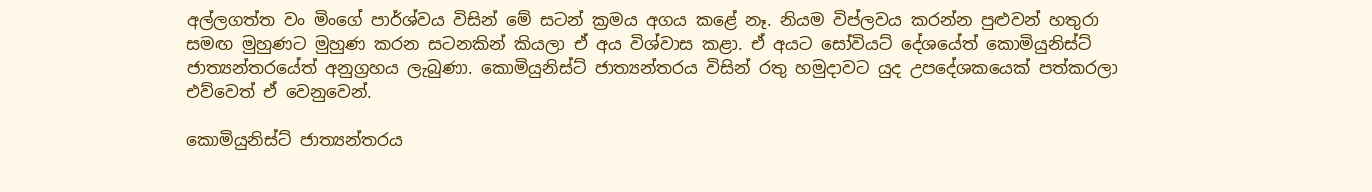අල්ලගත්ත වං මිංගේ පාර්ශ්වය විසින් මේ සටන් ක්‍රමය අගය කළේ නෑ. නියම විප්ලවය කරන්න පුළුවන් හතුරා සමඟ මුහුණට මුහුණ කරන සටනකින් කියලා ඒ අය විශ්වාස කළා. ඒ අයට සෝවියට් දේශයේත් කොමියුනිස්ට් ජාත්‍යන්තරයේත් අනුග්‍රහය ලැබුණා. කොමියුනිස්ට් ජාත්‍යන්තරය විසින් රතු හමුදාවට යුද උපදේශකයෙක් පත්කරලා එව්වෙත් ඒ වෙනුවෙන්.

කොමියුනිස්ට් ජාත්‍යන්තරය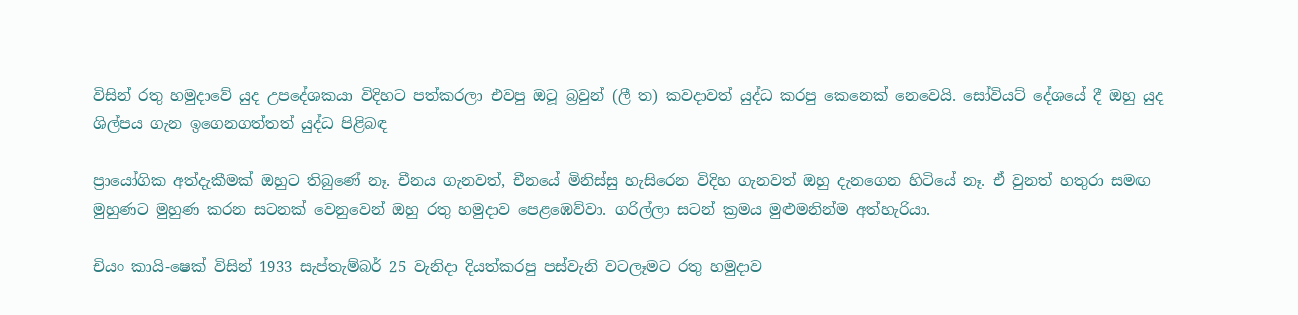විසින් රතු හමුදාවේ යුද උපදේශකයා විදිහට පත්කරලා එවපු ඔටූ බ්‍රවුන් (ලී ත) කවදාවත් යුද්ධ කරපු කෙනෙක් නෙවෙයි. සෝවියට් දේශයේ දී ඔහු යුද ශිල්පය ගැන ඉගෙනගත්තත් යුද්ධ පිළිබඳ

ප්‍රායෝගික අත්දැකීමක් ඔහුට තිබුණේ නෑ. චීනය ගැනවත්, චීනයේ මිනිස්සු හැසිරෙන විදිහ ගැනවත් ඔහු දැනගෙන හිටියේ නෑ. ඒ වුනත් හතුරා සමඟ මුහුණට මුහුණ කරන සටනක් වෙනුවෙන් ඔහු රතු හමුදාව පෙළඹෙව්වා. ගරිල්ලා සටන් ක්‍රමය මුළුමනින්ම අත්හැරියා.

චියං කායි-ෂෙක් විසින් 1933 සැප්තැම්බර් 25 වැනිදා දියත්කරපු පස්වැනි වටලෑමට රතු හමුදාව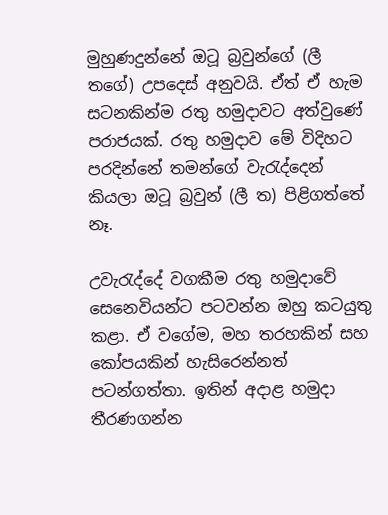මුහුණදුන්නේ ඔටූ බ්‍රවුන්ගේ (ලී තගේ) උපදෙස් අනුවයි. ඒත් ඒ හැම සටනකින්ම රතු හමුදාවට අත්වුණේ පරාජයක්. රතු හමුදාව මේ විදිහට පරදින්නේ තමන්ගේ වැරැද්දෙන් කියලා ඔටූ බ්‍රවුන් (ලී ත) පිළිගත්තේ නෑ.

උවැරැද්දේ වගකීම රතු හමුදාවේ සෙනෙවියන්ට පටවන්න ඔහු කටයුතු කළා. ඒ වගේම, මහ තරහකින් සහ කෝපයකින් හැසිරෙන්නත් පටන්ගත්තා. ඉතින් අදාළ හමුදා තීරණගන්න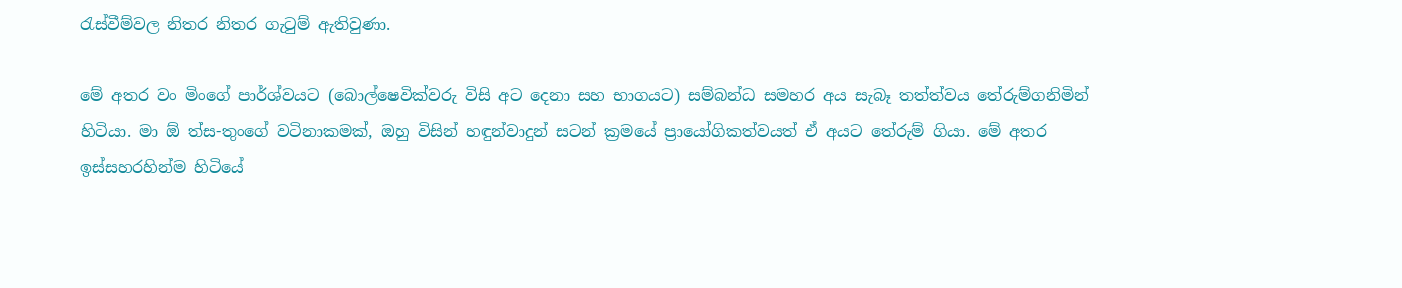රැස්වීම්වල නිතර නිතර ගැටුම් ඇතිවුණා.

මේ අතර වං මිංගේ පාර්ශ්වයට (බොල්ෂෙවික්වරු විසි අට දෙනා සහ භාගයට) සම්බන්ධ සමහර අය සැබෑ තත්ත්වය තේරුම්ගනිමින් හිටියා. මා ඕ ත්ස-තුංගේ වටිනාකමක්, ඔහු විසින් හඳුන්වාදුන් සටන් ක්‍රමයේ ප්‍රායෝගිකත්වයත් ඒ අයට තේරුම් ගියා. මේ අතර ඉස්සහරහින්ම හිටියේ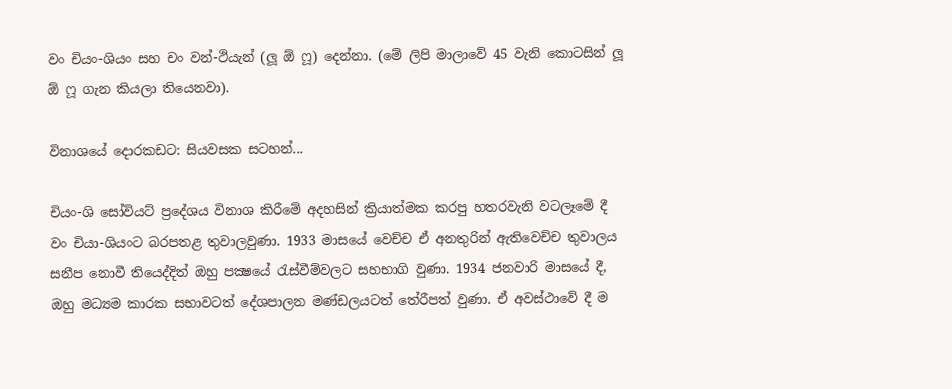වං චියං-ශියං සහ චං වන්-ථියැන් (ලූ ඕ ෆූ) දෙන්නා. (මේ ලිපි මාලාවේ 45 වැනි කොටසින් ලූ ඕ ෆූ ගැන කියලා තියෙනවා).

විනාශයේ දොරකඩට: සියවසක සටහන්...

චියං-ශි සෝවියට් ප්‍රදේශය විනාශ කිරීමේ අදහසින් ක්‍රියාත්මක කරපු හතරවැනි වටලෑමේ දී වං චියා-ශියංට බරපතළ තුවාලවුණා. 1933 මාසයේ වෙච්ච ඒ අනතුරින් ඇතිවෙච්ච තුවාලය සනීප නොවී තියෙද්දිත් ඔහු පක්‍ෂයේ රැස්වීම්වලට සහභාගි වුණා. 1934 ජනවාරි මාසයේ දී, ඔහු මධ්‍යම කාරක සභාවටත් දේශපාලන මණ්ඩලයටත් තේරීපත් වුණා. ඒ අවස්ථාවේ දී ම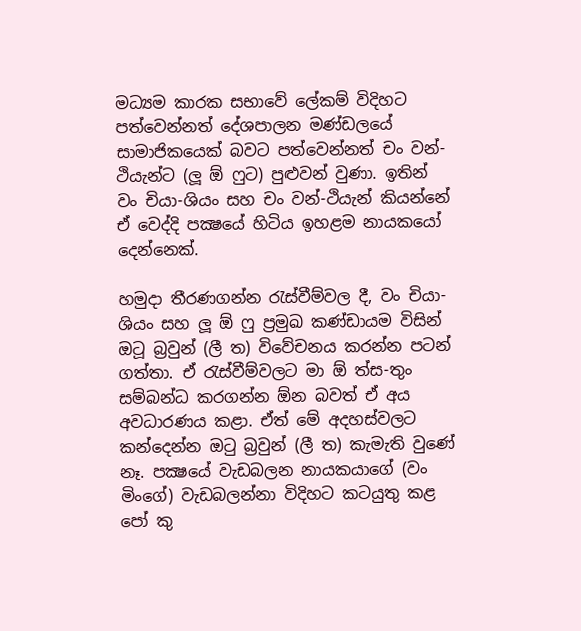මධ්‍යම කාරක සභාවේ ලේකම් විදිහට පත්වෙන්නත් දේශපාලන මණ්ඩලයේ සාමාජිකයෙක් බවට පත්වෙන්නත් චං වන්-ථියැන්ට (ලූ ඕ ෆුට) පුළුවන් වුණා. ඉතින් වං චියා-ශියං සහ චං වන්-ථියැන් කියන්නේ ඒ වෙද්දි පක්‍ෂයේ හිටිය ඉහළම නායකයෝ දෙන්නෙක්.

හමුදා තීරණගන්න රැස්වීම්වල දී, වං චියා-ශියං සහ ලූ ඕ ෆු ප්‍රමුඛ කණ්ඩායම විසින් ඔටූ බ්‍රවුන් (ලී ත) විවේචනය කරන්න පටන් ගත්තා. ඒ රැස්වීම්වලට මා ඕ ත්ස-තුං සම්බන්ධ කරගන්න ඕන බවත් ඒ අය අවධාරණය කළා. ඒත් මේ අදහස්වලට කන්දෙන්න ඔටු බ්‍රවුන් (ලී ත) කැමැති වුණේ නෑ. පක්‍ෂයේ වැඩබලන නායකයාගේ (වං මිංගේ) වැඩබලන්නා විදිහට කටයුතු කළ පෝ කු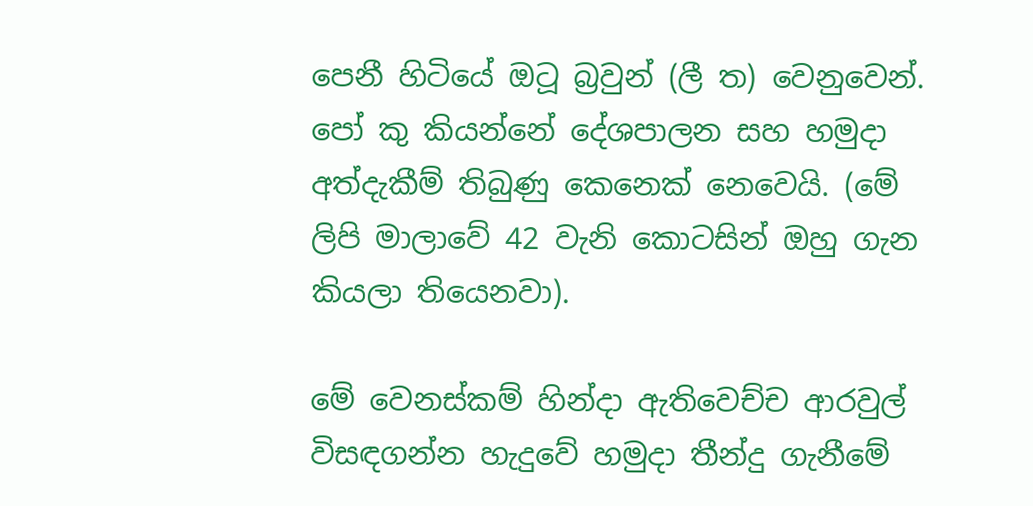පෙනී හිටියේ ඔටූ බ්‍රවුන් (ලී ත) වෙනුවෙන්. පෝ කු කියන්නේ දේශපාලන සහ හමුදා අත්දැකීම් තිබුණු කෙනෙක් නෙවෙයි. (මේ ලිපි මාලාවේ 42 වැනි කොටසින් ඔහු ගැන කියලා තියෙනවා).

මේ වෙනස්කම් හින්දා ඇතිවෙච්ච ආරවුල් විසඳගන්න හැදුවේ හමුදා තීන්දු ගැනීමේ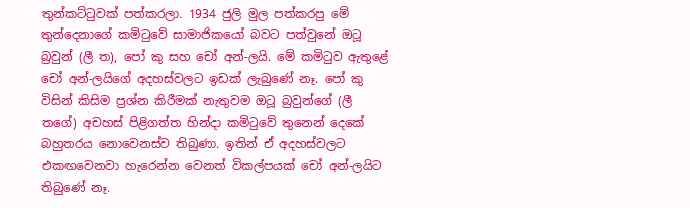තුන්කට්ටුවක් පත්කරලා. 1934 ජුලි මුල පත්කරපු මේ තුන්දෙනාගේ කමිටුවේ සාමාජිකයෝ බවට පත්වුනේ ඔටූ බ්‍රවුන් (ලී ත), පෝ කු සහ චෝ අන්-ලයි. මේ කමිටුව ඇතුළේ චෝ අන්-ලයිගේ අදහස්වලට ඉඩක් ලැබුණේ නෑ. පෝ කු විසින් කිසිම ප්‍රශ්න කිරීමක් නැතුවම ඔටූ බ්‍රවුන්ගේ (ලී තගේ) අචහස් පිළිගත්ත හින්දා කමිටුවේ තුනෙන් දෙකේ බහුතරය නොවෙනස්ව තිබුණා. ඉතින් ඒ අදහස්වලට එකඟවෙනවා හැරෙන්න වෙනත් විකල්පයක් චෝ අන්-ලයිට තිබුණේ නෑ.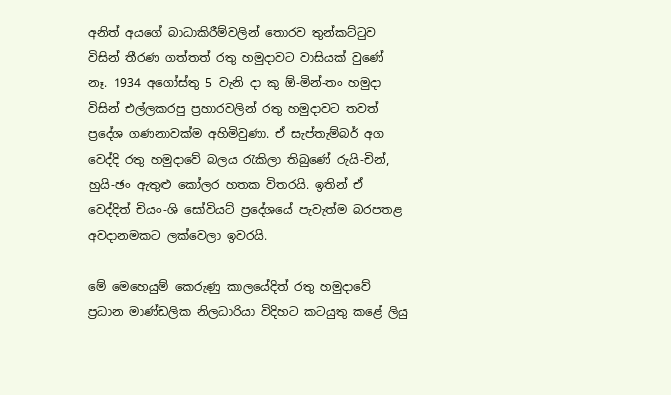අනිත් අයගේ බාධාකිරීම්වලින් තොරව තුන්කට්ටුව විසින් තීරණ ගත්තත් රතු හමුදාවට වාසියක් වුණේ නෑ. 1934 අගෝස්තු 5 වැනි දා කු ඕ-මින්-තං හමුදා විසින් එල්ලකරපු ප්‍රහාරවලින් රතු හමුදාවට තවත් ප්‍රදේශ ගණනාවක්ම අහිමිවුණා. ඒ සැප්තැම්බර් අග වෙද්දි රතු හමුදාවේ බලය රැකිලා තිබුණේ රුයි-චින්, හුයි-ඡං ඇතුළු කෝලර හතක විතරයි. ඉතින් ඒ වෙද්දිත් චියං-ශි සෝවියට් ප්‍රදේශයේ පැවැත්ම බරපතළ අවදානමකට ලක්වෙලා ඉවරයි.

මේ මෙහෙයුම් කෙරුණු කාලයේදිත් රතු හමුදාවේ ප්‍රධාන මාණ්ඩලික නිලධාරියා විදිහට කටයුතු කළේ ලියු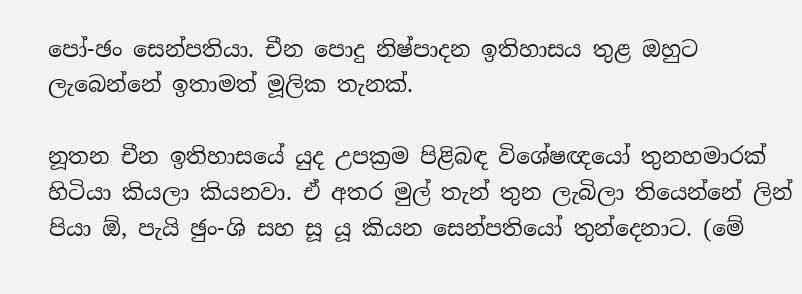පෝ-ඡං සෙන්පතියා. චීන පොදු නිෂ්පාදන ඉතිහාසය තුළ ඔහුට ලැබෙන්නේ ඉතාමත් මූලික තැනක්.

නූතන චීන ඉතිහාසයේ යුද උපක්‍රම පිළිබඳ විශේෂඥයෝ තුනහමාරක් හිටියා කියලා කියනවා. ඒ අතර මුල් තැන් තුන ලැබිලා තියෙන්නේ ලින් පියා ඕ, පැයි ඡුං-ශි සහ සූ යූ කියන සෙන්පතියෝ තුන්දෙනාට. (මේ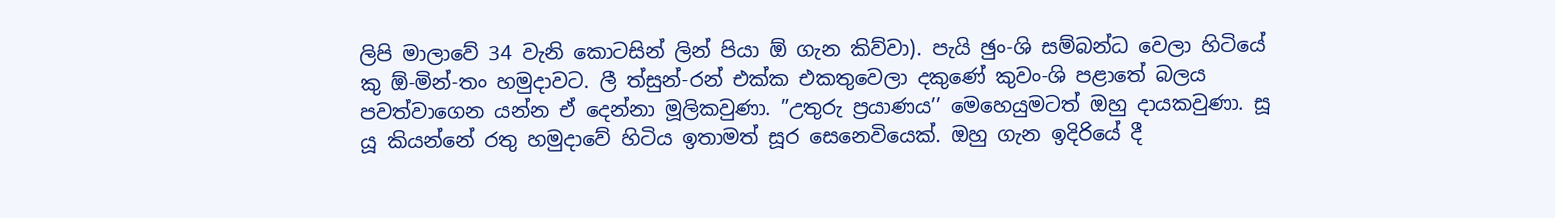ලිපි මාලාවේ 34 වැනි කොටසින් ලින් පියා ඕ ගැන කිව්වා). පැයි ඡුං-ශි සම්බන්ධ වෙලා හිටියේ කු ඕ-මින්-තං හමුදාවට. ලී ත්සුන්-රන් එක්ක එකතුවෙලා දකුණේ කුවං-ශි පළාතේ බලය පවත්වාගෙන යන්න ඒ දෙන්නා මූලිකවුණා. ”උතුරු ප්‍රයාණය’’ මෙහෙයුමටත් ඔහු දායකවුණා. සූ යූ කියන්නේ රතු හමුදාවේ හිටිය ඉතාමත් සූර සෙනෙවියෙක්. ඔහු ගැන ඉදිරියේ දී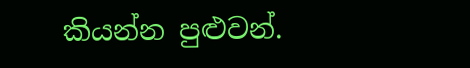කියන්න පුළුවන්.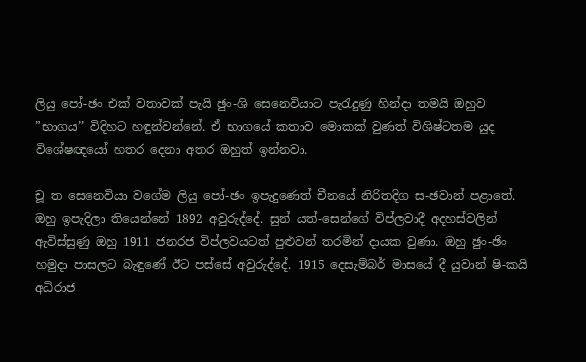ලියු පෝ-ඡං එක් වතාවක් පැයි ඡුං-ශි සෙනෙවියාට පැරැදුණු හින්දා තමයි ඔහුව ”භාගය’’ විදිහට හඳුන්වන්නේ. ඒ භාගයේ කතාව මොකක් වුණත් විශිෂ්ටතම යුද විශේෂඥයෝ හතර දෙනා අතර ඔහුත් ඉන්නවා.

චූ ත සෙනෙවියා වගේම ලියු පෝ-ඡං ඉපැදුණෙත් චීනයේ නිරිතදිග ස-ඡවාන් පළාතේ. ඔහු ඉපැදිලා තියෙන්නේ 1892 අවුරුද්දේ. සුන් යත්-සෙන්ගේ විප්ලවාදී අදහස්වලින් ඇවිස්සුණු ඔහු 1911 ජනරජ විප්ලවයටත් පුළුවන් තරමින් දායක වුණා. ඔහු ඡුං-ඡිං හමුදා පාසලට බැඳුණේ ඊට පස්සේ අවුරුද්දේ. 1915 දෙසැම්බර් මාසයේ දී යුවාන් ෂි-කයි අධිරාජ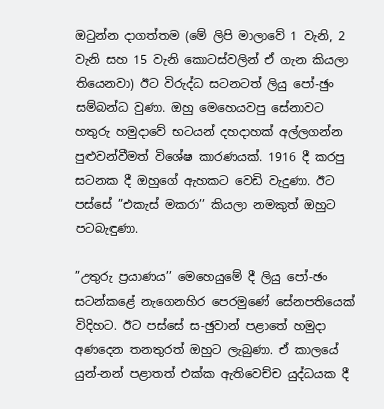ඔටුන්න දාගත්තම (මේ ලිපි මාලාවේ 1 වැනි, 2 වැනි සහ 15 වැනි කොටස්වලින් ඒ ගැන කියලා තියෙනවා) ඊට විරුද්ධ සටනටත් ලියු පෝ-ඡුං සම්බන්ධ වුණා. ඔහු මෙහෙයවපු සේනාවට හතුරු හමුදාවේ භටයන් දහදාහක් අල්ලගන්න පුළුවන්වීමත් විශේෂ කාරණයක්. 1916 දී කරපු සටනක දී ඔහුගේ ඇහකට වෙඩි වැදුණා. ඊට පස්සේ ”එකැස් මකරා’’ කියලා නමකුත් ඔහුට පටබැඳුණා.

”උතුරු ප්‍රයාණය’’ මෙහෙයුමේ දී ලියු පෝ-ඡං සටන්කළේ නැගෙනහිර පෙරමුණේ සේනපතියෙක් විදිහට. ඊට පස්සේ ස-ඡුවාන් පළාතේ හමුදා අණදෙන තනතුරත් ඔහුට ලැබුණා. ඒ කාලයේ යුන්-නන් පළාතත් එක්ක ඇතිවෙච්ච යුද්ධයක දී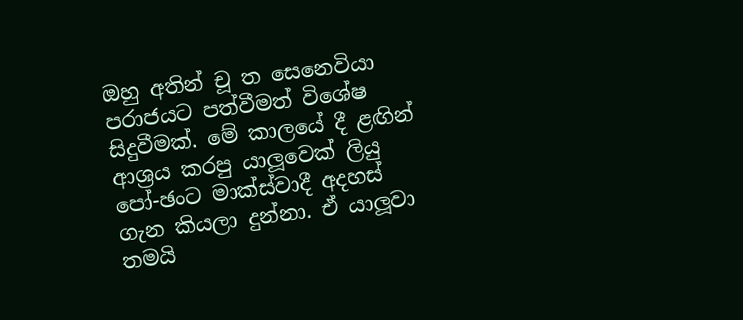ඔහු අතින් චූ ත සෙනෙවියා පරාජයට පත්වීමත් විශේෂ සිදුවීමක්. මේ කාලයේ දී ළඟින් ආශ්‍රය කරපු යාලූවෙක් ලියු පෝ-ඡංට මාක්ස්වාදී අදහස් ගැන කියලා දුන්නා. ඒ යාලූවා තමයි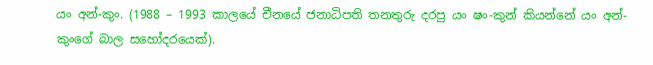යං අන්-කුං. (1988 – 1993 කාලයේ චීනයේ ජනාධිපති තනතුරු දරපු යං ෂං-කුන් කියන්නේ යං අන්-කුංගේ බාල සහෝදරයෙක්).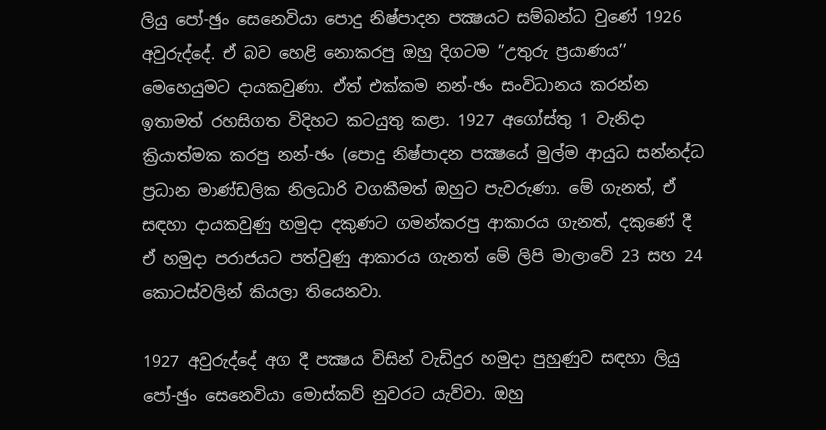ලියු පෝ-ඡුං සෙනෙවියා පොදු නිෂ්පාදන පක්‍ෂයට සම්බන්ධ වුණේ 1926 අවුරුද්දේ. ඒ බව හෙළි නොකරපු ඔහු දිගටම ”උතුරු ප්‍රයාණය’’ මෙහෙයුමට දායකවුණා. ඒත් එක්කම නන්-ඡං සංවිධානය කරන්න ඉතාමත් රහසිගත විදිහට කටයුතු කළා. 1927 අගෝස්තු 1 වැනිදා ක්‍රියාත්මක කරපු නන්-ඡං (පොදු නිෂ්පාදන පක්‍ෂයේ මුල්ම ආයුධ සන්නද්ධ ප්‍රධාන මාණ්ඩලික නිලධාරි වගකීමත් ඔහුට පැවරුණා. මේ ගැනත්, ඒ සඳහා දායකවුණු හමුදා දකුණට ගමන්කරපු ආකාරය ගැනත්, දකුණේ දී ඒ හමුදා පරාජයට පත්වුණු ආකාරය ගැනත් මේ ලිපි මාලාවේ 23 සහ 24 කොටස්වලින් කියලා තියෙනවා.

1927 අවුරුද්දේ අග දී පක්‍ෂය විසින් වැඩිදුර හමුදා පුහුණුව සඳහා ලියු පෝ-ඡුං සෙනෙවියා මොස්කව් නුවරට යැව්වා. ඔහු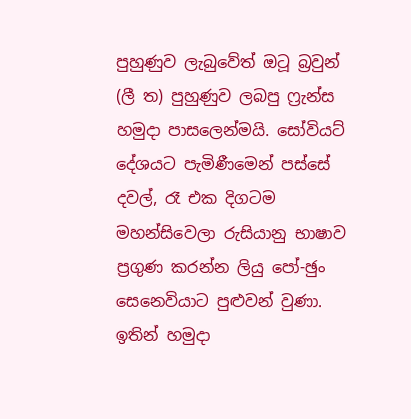පුහුණුව ලැබුවේත් ඔටූ බ්‍රවුන් (ලී ත) පුහුණුව ලබපු ෆ්‍රැන්ස හමුදා පාසලෙන්මයි. සෝවියට් දේශයට පැමිණීමෙන් පස්සේ දවල්, රෑ එක දිගටම මහන්සිවෙලා රුසියානු භාෂාව ප්‍රගුණ කරන්න ලියු පෝ-ඡුං සෙනෙවියාට පුළුවන් වුණා. ඉතින් හමුදා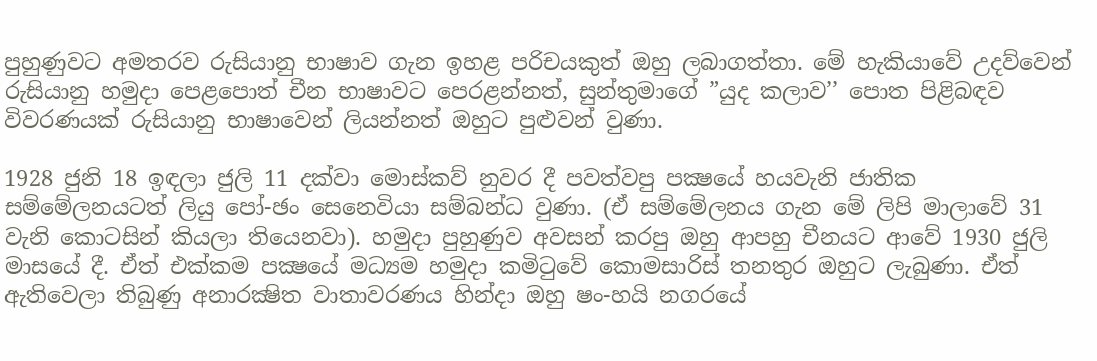පුහුණුවට අමතරව රුසියානු භාෂාව ගැන ඉහළ පරිචයකුත් ඔහු ලබාගත්තා. මේ හැකියාවේ උදව්වෙන් රුසියානු හමුදා පෙළපොත් චීන භාෂාවට පෙරළන්නත්, සුන්තුමාගේ ”යුද කලාව’’ පොත පිළිබඳව විවරණයක් රුසියානු භාෂාවෙන් ලියන්නත් ඔහුට පුළුවන් වුණා.

1928 ජුනි 18 ඉඳලා ජුලි 11 දක්වා මොස්කව් නුවර දී පවත්වපු පක්‍ෂයේ හයවැනි ජාතික සම්මේලනයටත් ලියු පෝ-ඡං සෙනෙවියා සම්බන්ධ වුණා. (ඒ සම්මේලනය ගැන මේ ලිපි මාලාවේ 31 වැනි කොටසින් කියලා තියෙනවා). හමුදා පුහුණුව අවසන් කරපු ඔහු ආපහු චීනයට ආවේ 1930 ජුලි මාසයේ දී. ඒත් එක්කම පක්‍ෂයේ මධ්‍යම හමුදා කමිටුවේ කොමසාරිස් තනතුර ඔහුට ලැබුණා. ඒත් ඇතිවෙලා තිබුණු අනාරක්‍ෂිත වාතාවරණය හින්දා ඔහු ෂං-හයි නගරයේ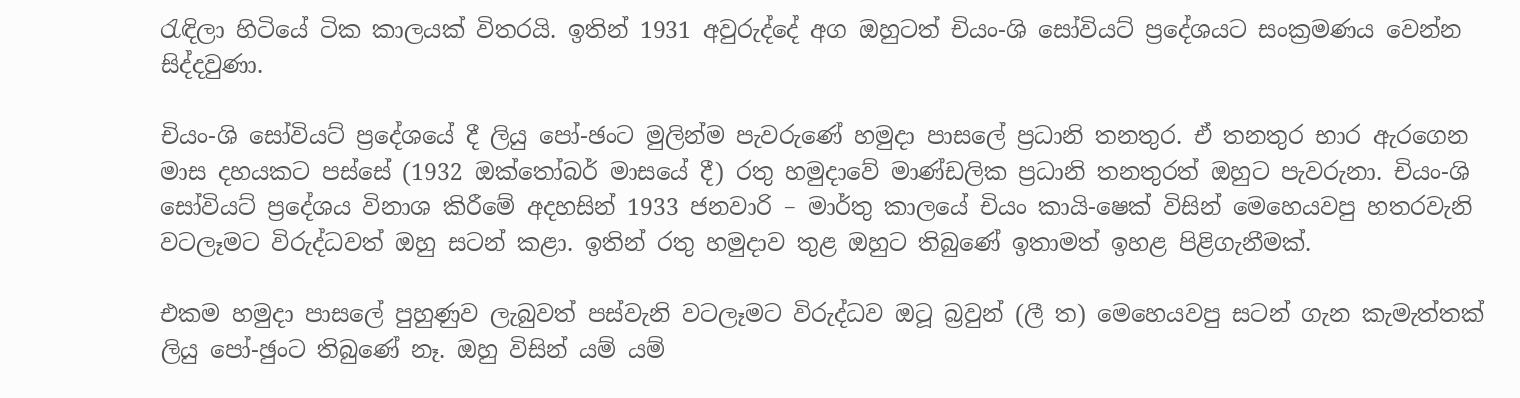රැඳිලා හිටියේ ටික කාලයක් විතරයි. ඉතින් 1931 අවුරුද්දේ අග ඔහුටත් චියං-ශි සෝවියට් ප්‍රදේශයට සංක්‍රමණය වෙන්න සිද්දවුණා.

චියං-ශි සෝවියට් ප්‍රදේශයේ දී ලියු පෝ-ඡංට මුලින්ම පැවරුණේ හමුදා පාසලේ ප්‍රධානි තනතුර. ඒ තනතුර භාර ඇරගෙන මාස දහයකට පස්සේ (1932 ඔක්තෝබර් මාසයේ දී) රතු හමුදාවේ මාණ්ඩලික ප්‍රධානි තනතුරත් ඔහුට පැවරුනා. චියං-ශි සෝවියට් ප්‍රදේශය විනාශ කිරීමේ අදහසින් 1933 ජනවාරි – මාර්තු කාලයේ චියං කායි-ෂෙක් විසින් මෙහෙයවපු හතරවැනි වටලෑමට විරුද්ධවත් ඔහු සටන් කළා. ඉතින් රතු හමුදාව තුළ ඔහුට තිබුණේ ඉතාමත් ඉහළ පිළිගැනීමක්.

එකම හමුදා පාසලේ පුහුණුව ලැබුවත් පස්වැනි වටලෑමට විරුද්ධව ඔටූ බ්‍රවුන් (ලී ත) මෙහෙයවපු සටන් ගැන කැමැත්තක් ලියු පෝ-ඡුංට තිබුණේ නෑ. ඔහු විසින් යම් යම්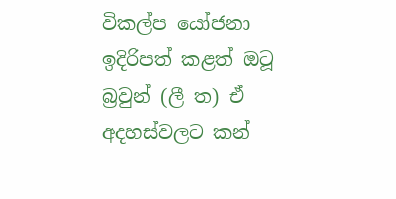විකල්ප යෝජනා ඉදිරිපත් කළත් ඔටූ බ්‍රවුන් (ලී ත) ඒ අදහස්වලට කන්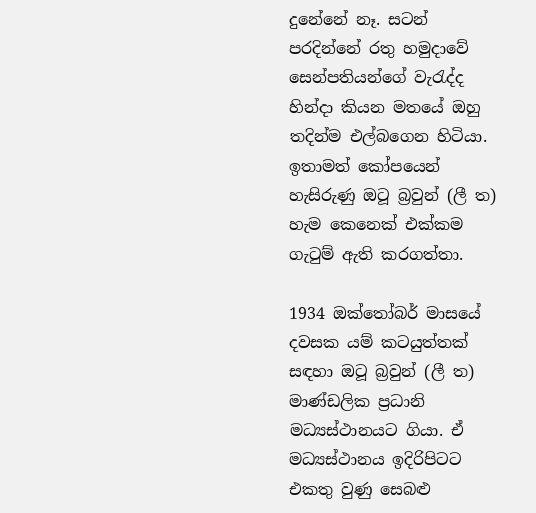දුනේනේ නෑ. සටන් පරදින්නේ රතු හමුදාවේ සෙන්පතියන්ගේ වැරැද්ද හින්දා කියන මතයේ ඔහු තදින්ම එල්බගෙන හිටියා. ඉතාමත් කෝපයෙන් හැසිරුණු ඔටූ බ්‍රවුන් (ලී ත) හැම කෙනෙක් එක්කම ගැටුම් ඇති කරගත්තා.

1934 ඔක්තෝබර් මාසයේ දවසක යම් කටයුත්තක් සඳහා ඔටූ බ්‍රවුන් (ලී ත) මාණ්ඩලික ප්‍රධානි මධ්‍යස්ථානයට ගියා. ඒ මධ්‍යස්ථානය ඉදිරිපිටට එකතු වුණු සෙබළු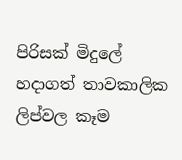පිරිසක් මිදුලේ හදාගත් තාවකාලික ලිප්වල කෑම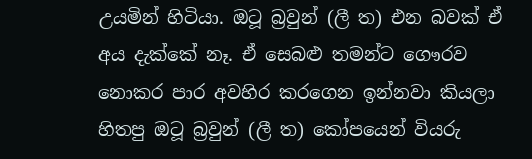උයමින් හිටියා. ඔටූ බ්‍රවුන් (ලී ත) එන බවක් ඒ අය දැක්කේ නෑ. ඒ සෙබළු තමන්ට ගෞරව නොකර පාර අවහිර කරගෙන ඉන්නවා කියලා හිතපු ඔටූ බ්‍රවුන් (ලී ත) කෝපයෙන් වියරු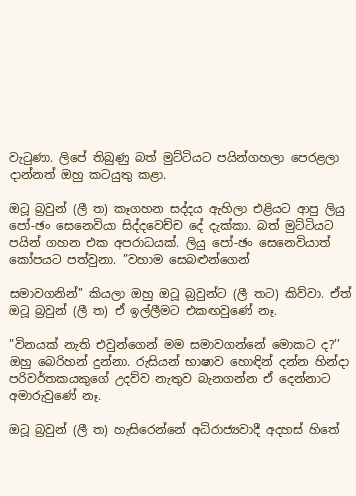වැටුණා. ලිපේ තිබුණු බත් මුට්ටියට පයින්ගහලා පෙරළලා දාන්නත් ඔහු කටයුතු කළා.

ඔටූ බ්‍රවුන් (ලී ත) කෑගහන සද්දය ඇහිලා එළියට ආපු ලියු පෝ-ඡං සෙනෙවියා සිද්දවෙච්ච දේ දැක්කා. බත් මුට්ටියට පයින් ගහන එක අපරාධයක්. ලියු පෝ-ඡං සෙනෙවියාත් කෝපයට පත්වුනා. ”වහාම සෙබළුන්ගෙන්

සමාවගනින්’’ කියලා ඔහු ඔටූ බ්‍රවුන්ට (ලී තට) කිව්වා. ඒත් ඔටූ බ්‍රවුන් (ලී ත) ඒ ඉල්ලීමට එකඟවුණේ නෑ.

”විනයක් නැති එවුන්ගෙන් මම සමාවගන්නේ මොකට ද?’’ ඔහු බෙරිහන් දුන්නා. රුසියන් භාෂාව හොඳින් දන්න හින්දා පරිවර්තකයකුගේ උදව්ව නැතුව බැනගන්න ඒ දෙන්නාට අමාරුවුණේ නෑ.

ඔටූ බ්‍රවුන් (ලී ත) හැසිරෙන්නේ අධිරාජ්‍යවාදී අදහස් හිතේ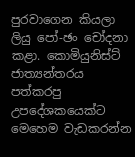පුරවාගෙන කියලා ලියු පෝ-ඡං චෝදනා කළා. කොමියුනිස්ට් ජාත්‍යන්තරය පත්කරපු උපදේශකයෙක්ට මෙහෙම වැඩකරන්න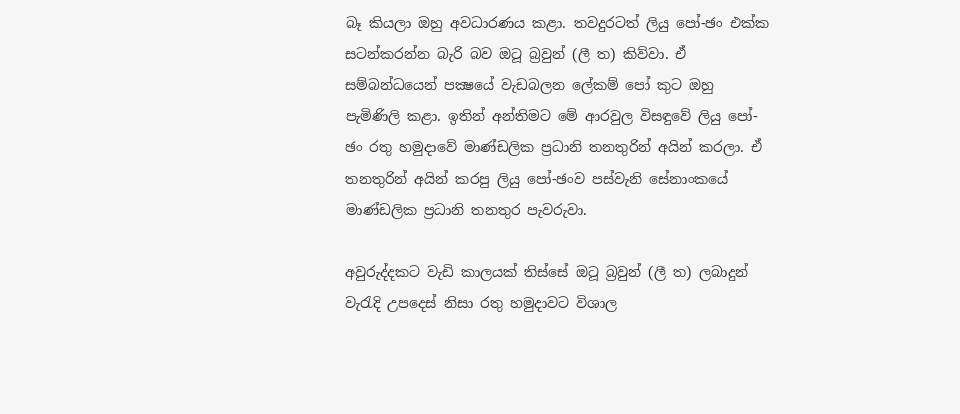බෑ කියලා ඔහු අවධාරණය කළා. තවදුරටත් ලියු පෝ-ඡං එක්ක සටන්කරන්න බැරි බව ඔටූ බ්‍රවුන් (ලී ත) කිව්වා. ඒ සම්බන්ධයෙන් පක්‍ෂයේ වැඩබලන ලේකම් පෝ කුට ඔහු පැමිණිලි කළා. ඉතින් අන්තිමට මේ ආරවුල විසඳුවේ ලියු පෝ-ඡං රතු හමුදාවේ මාණ්ඩලික ප්‍රධානි තනතුරින් අයින් කරලා. ඒ තනතුරින් අයින් කරපු ලියු පෝ-ඡංව පස්වැනි සේනාංකයේ මාණ්ඩලික ප්‍රධානි තනතුර පැවරුවා.

අවුරුද්දකට වැඩි කාලයක් තිස්සේ ඔටූ බ්‍රවුන් (ලී ත) ලබාදුන් වැරැදි උපදෙස් නිසා රතු හමුදාවට විශාල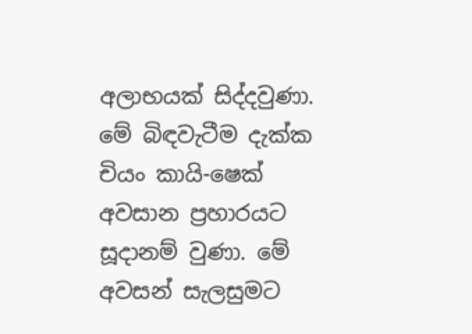අලාභයක් සිද්දවුණා. මේ බිඳවැටීම දැක්ක චියං කායි-ෂෙක් අවසාන ප්‍රහාරයට සූදානම් වුණා. මේ අවසන් සැලසුමට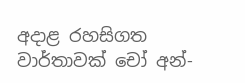අදාළ රහසිගත වාර්තාවක් චෝ අන්-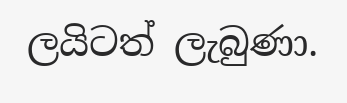ලයිටත් ලැබුණා.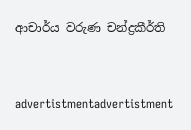ආචාර්ය වරුණ චන්ද්‍රකීර්ති


advertistmentadvertistment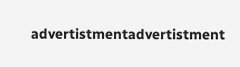advertistmentadvertistment